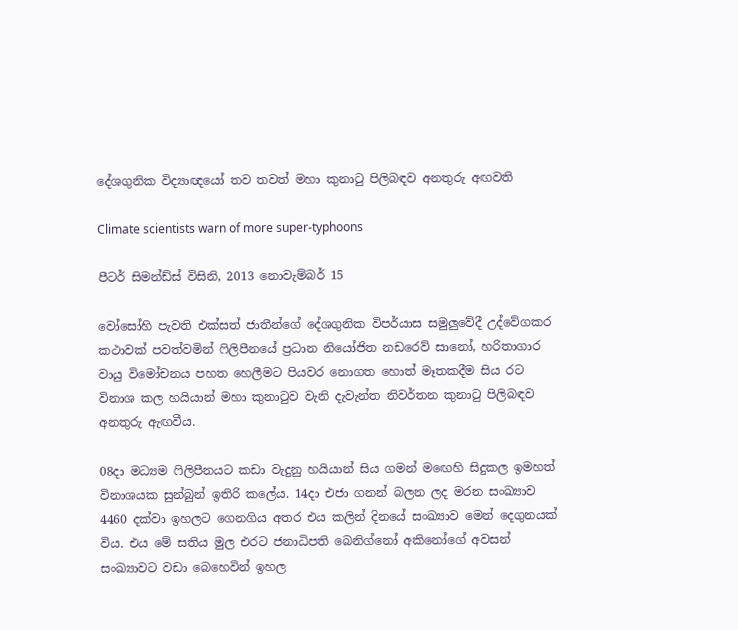දේශගුනික විද්‍යාඥයෝ තව තවත් මහා කුනාටු පිලිබඳව අනතුරු අඟවති

Climate scientists warn of more super-typhoons

පීටර් සිමන්ඩ්ස් විසිනි, 2013 නොවැම්බර් 15

වෝසෝහි පැවති එක්සත් ජාතීන්ගේ දේශගුනික විපර්යාස සමුලුවේදී උද්වේගකර කථාවක් පවත්වමින් ෆිලිපීනයේ ප්‍රධාන නියෝජිත නඩරෙව් සානෝ, හරිතාගාර වායු විමෝචනය පහත හෙලීමට පියවර නොගත හොත් මෑතකදීම සිය රට විනාශ කල හයියාන් මහා කුනාටුව වැනි දැවැන්ත නිවර්තන කුනාටු පිලිබඳව අනතුරු ඇඟවීය.

08දා මධ්‍යම ෆිලිපීනයට කඩා වැදුනු හයියාන් සිය ගමන් මඟෙහි සිදුකල ඉමහත් විනාශයක සුන්බුන් ඉතිරි කලේය. 14දා එජා ගනන් බලන ලද මරන සංඛ්‍යාව 4460 දක්වා ඉහලට ගෙනගිය අතර එය කලින් දිනයේ සංඛ්‍යාව මෙන් දෙගුනයක් විය. එය මේ සතිය මුල එරට ජනාධිපති බෙනිග්නෝ අකිනෝගේ අවසන් සංඛ්‍යාවට වඩා බෙහෙවින් ඉහල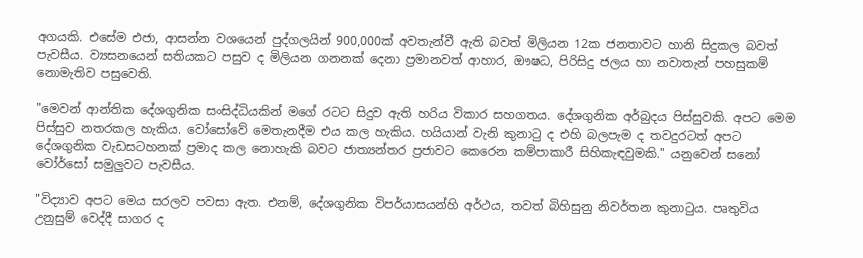අගයකි. එසේම එජා, ආසන්න වශයෙන් පුද්ගලයින් 900,000ක් අවතැන්වී ඇති බවත් මිලියන 12ක ජනතාවට හානි සිදුකල බවත් පැවසීය. ව්‍යසනයෙන් සතියකට පසුව ද මිලියන ගනනක් දෙනා ප්‍රමානවත් ආහාර, ඖෂධ, පිරිසිදු ජලය හා නවාතැන් පහසුකම් නොමැතිව පසුවෙති.

"මෙවන් ආන්තික දේශගුනික සංසිද්ධියකින් මගේ රටට සිදුව ඇති හරිය විකාර සහගතය. දේශගුනික අර්බුදය පිස්සුවකි. අපට මෙම පිස්සුව නතරකල හැකිය. වෝසෝවේ මෙතැනදීම එය කල හැකිය. හයියාන් වැනි කුනාටු ද එහි බලපැම ද තවදුරටත් අපට දේශගුනික වැඩසටහනක් ප්‍රමාද කල නොහැකි බවට ජාත්‍යන්තර ප්‍රජාවට කෙරෙන කම්පාකාරී සිහිකැඳවුමකි." යනුවෙන් සනෝ වෝර්සෝ සමුලුවට පැවසීය.

"විද්‍යාව අපට මෙය සරලව පවසා ඇත. එනම්, දේශගුනික විපර්යාසයන්හි අර්ථය, තවත් බිහිසුනු නිවර්තන කුනාටුය. පෘතුවිය උනුසුම් වෙද්දී සාගර ද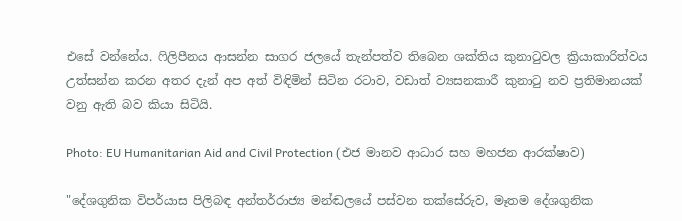එසේ වන්නේය. ෆිලිපීනය ආසන්න සාගර ජලයේ තැන්පත්ව තිබෙන ශක්තිය කුනාටුවල ක්‍රියාකාරිත්වය උත්සන්න කරන අතර දැන් අප අත් විඳිමින් සිටින රටාව, වඩාත් ව්‍යසනකාරී කුනාටු නව ප්‍රතිමානයක් වනු ඇති බව කියා සිටියි.

Photo: EU Humanitarian Aid and Civil Protection (එජ මානව ආධාර සහ මහජන ආරක්ෂාව)

"දේශගුනික විපර්යාස පිලිබඳ අන්තර්රාජ්‍ය මන්ඬලයේ පස්වන තක්සේරුව, මෑතම දේශගුනික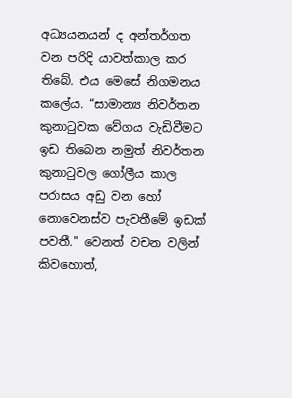අධ්‍යයනයන් ද අන්තර්ගත වන පරිදි යාවත්කාල කර තිබේ. එය මෙසේ නිගමනය කලේය. “සාමාන්‍ය නිවර්තන කුනාටුවක වේගය වැඩිවීමට ඉඩ තිබෙන නමුත් නිවර්තන කුනාටුවල ගෝලීය කාල පරාසය අඩු වන හෝ නොවෙනස්ව පැවතීමේ ඉඩක් පවතී." වෙනත් වචන වලින් කිවහොත්,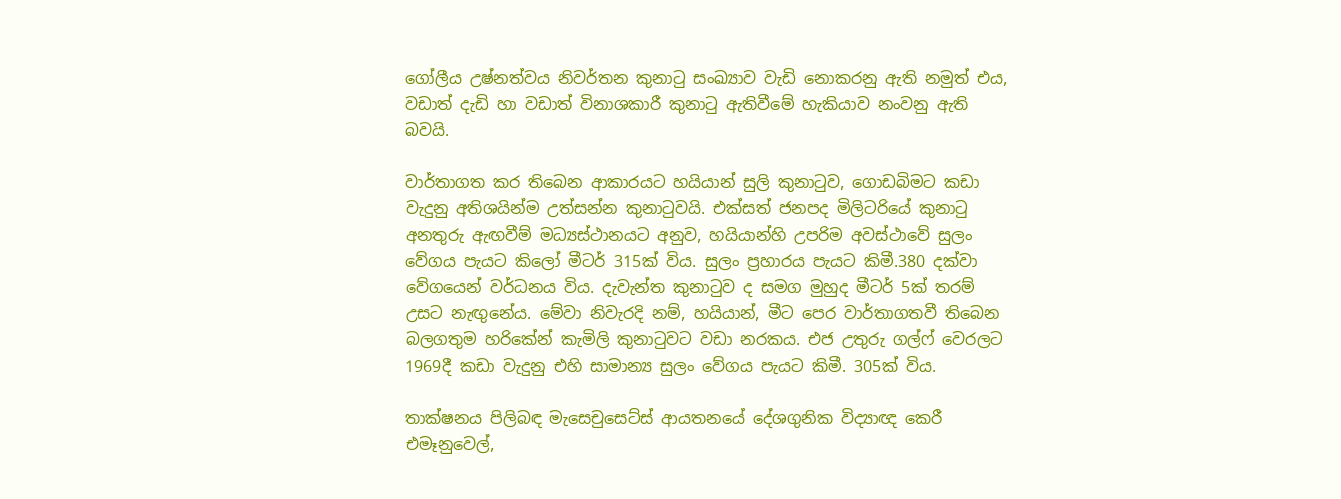ගෝලීය උෂ්නත්වය නිවර්තන කුනාටු සංඛ්‍යාව වැඩි නොකරනු ඇති නමුත් එය, වඩාත් දැඩි හා වඩාත් විනාශකාරී කුනාටු ඇතිවීමේ හැකියාව නංවනු ඇති බවයි.

වාර්තාගත කර තිබෙන ආකාරයට හයියාන් සුලි කුනාටුව, ගොඩබිමට කඩා වැදුනු අතිශයින්ම උත්සන්න කුනාටුවයි. එක්සත් ජනපද මිලිටරියේ කුනාටු අනතුරු ඇඟවීම් මධ්‍යස්ථානයට අනුව, හයියාන්හි උපරිම අවස්ථාවේ සුලං වේගය පැයට කිලෝ මීටර් 315ක් විය. සුලං ප්‍රහාරය පැයට කිමී.380 දක්වා වේගයෙන් වර්ධනය විය. දැවැන්ත කුනාටුව ද සමග මුහුද මීටර් 5ක් තරම් උසට නැඟුනේය. මේවා නිවැරදි නම්, හයියාන්, මීට පෙර වාර්තාගතවී තිබෙන බලගතුම හරිකේන් කැමිලි කුනාටුවට වඩා නරකය. එජ උතුරු ගල්ෆ් වෙරලට 1969දී කඩා වැදුනු එහි සාමාන්‍ය සුලං වේගය පැයට කිමී. 305ක් විය.

තාක්ෂනය පිලිබඳ මැසෙචුසෙට්ස් ආයතනයේ දේශගුනික විද්‍යාඥ කෙරී එමෑනුවෙල්,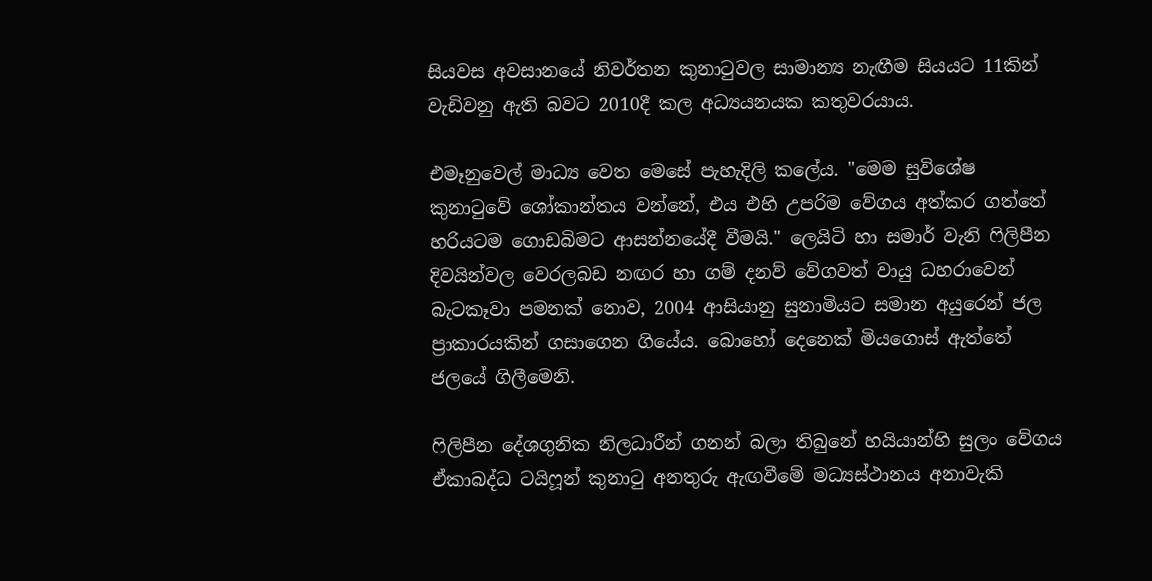සියවස අවසානයේ නිවර්තන කුනාටුවල සාමාන්‍ය නැඟීම සියයට 11කින් වැඩිවනු ඇති බවට 2010දී කල අධ්‍යයනයක කතුවරයාය.

එමෑනුවෙල් මාධ්‍ය වෙත මෙසේ පැහැදිලි කලේය. "මෙම සුවිශේෂ කුනාටුවේ ශෝකාන්තය වන්නේ, එය එහි උපරිම වේගය අත්කර ගත්තේ හරියටම ගොඩබිමට ආසන්නයේදී වීමයි." ලෙයිටි හා සමාර් වැනි ෆිලිපීන දිවයින්වල වෙරලබඩ නඟර හා ගම් දනව් වේගවත් වායු ධහරාවෙන් බැටකෑවා පමනක් නොව, 2004 ආසියානු සුනාමියට සමාන අයුරෙන් ජල ප්‍රාකාරයකින් ගසාගෙන ගියේය. බොහෝ දෙනෙක් මියගොස් ඇත්තේ ජලයේ ගිලීමෙනි.

ෆිලිපීන දේශගුනික නිලධාරීන් ගනන් බලා තිබුනේ හයියාන්හි සුලං වේගය ඒකාබද්ධ ටයිෆූන් කුනාටු අනතුරු ඇඟවීමේ මධ්‍යස්ථානය අනාවැකි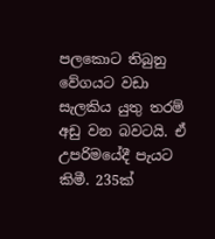පලකොට තිබුනු වේගයට වඩා සැලකිය යුතු තරම් අඩු වන බවටයි. ඒ උපරිමයේදී පැයට කිමී. 235ක්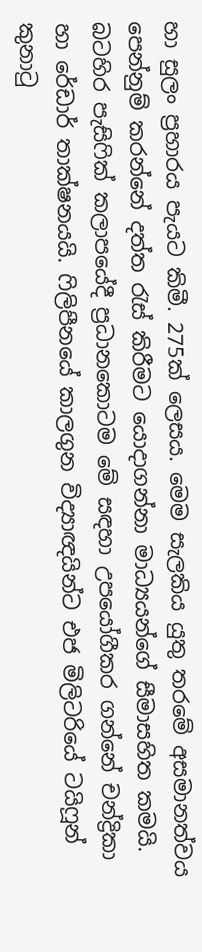හා සුලං ප්‍රහාරය පැයට කිමී. 275ක් ලෙසය. මෙම සැලකිය යුතු තරමේ අසමානත්වය පෙන්නුම් කරන්නේ දත්ත රැස් කිරීමට යොදාගන්නා මාධ්‍යයන්ගේ සීමාසහිත කමයි. බටහිර පැසිෆික් කලාපයේදී ප්‍රධානකොටම මේ සඳහා උපයෝගීකර ගන්නේ චන්ද්‍රිකා හා රේඩාර් තාක්ෂනයයි. ෆිලිපීනයේ කාලගුන විද්‍යාඥයින්ට එජ මිලිටරියේ ටයිෆූන් කුනාටු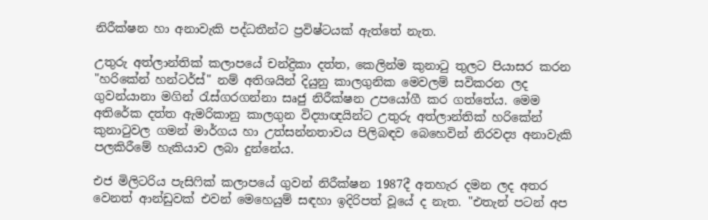නිරීක්ෂන හා අනාවැකි පද්ධතීන්ට ප්‍රවිෂ්ටයක් ඇත්තේ නැත.

උතුරු අත්ලාන්තික් කලාපයේ චන්ද්‍රිකා දත්ත, කෙලින්ම කුනාටු තුලට පියාසර කරන "හරිකේන් හන්ටර්ස්" නම් අතිශයින් දියුනු කාලගුනික මෙවලම් සවිකරන ලද ගුවන්යානා මගින් රැස්ගරගන්නා සෘජු නිරීක්ෂන උපයෝගී කර ගත්තේය. මෙම අතිරේක දත්ත ඇමරිකානු කාලගුන විද්‍යාඥයින්ට උතුරු අත්ලාන්තික් හරිකේන් කුනාටුවල ගමන් මාර්ගය හා උත්සන්නතාවය පිලිබඳව බෙහෙවින් නිරවද්‍ය අනාවැකි පලකිරීමේ හැකියාව ලබා දුන්නේය.

එජ මිලිටරිය පැසිෆික් කලාපයේ ගුවන් නිරීක්ෂන 1987දී අතහැර දමන ලද අතර වෙනත් ආන්ඩුවක් එවන් මෙහෙයුම් සඳහා ඉදිරිපත් වූයේ ද නැත. "එතැන් පටන් අප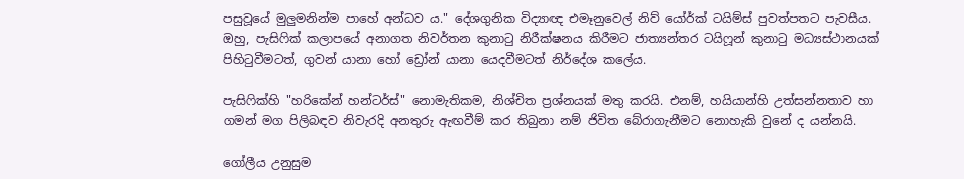පසුවූයේ මුලුමනින්ම පාහේ අන්ධව ය." දේශගුනික විද්‍යාඥ එමෑනුවෙල් නිව් යෝර්ක් ටයිම්ස් පුවත්පතට පැවසීය. ඔහු, පැසිෆික් කලාපයේ අනාගත නිවර්තන කුනාටු නිරීක්ෂනය කිරීමට ජාත්‍යන්තර ටයිෆූන් කුනාටු මධ්‍යස්ථානයක් පිහිටුවීමටත්, ගුවන් යානා හෝ ඩ්‍රෝන් යානා යෙදවීමටත් නිර්දේශ කලේය.

පැසිෆික්හි "හරිකේන් හන්ටර්ස්" නොමැතිකම, නිශ්චිත ප්‍රශ්නයක් මතු කරයි. එනම්, හයියාන්හි උත්සන්නතාව හා ගමන් මග පිලිබඳව නිවැරදි අනතුරු ඇඟවීම් කර තිබුනා නම් ජිවිත බේරාගැනීමට නොහැකි වුනේ ද යන්නයි.

ගෝලීය උනුසුම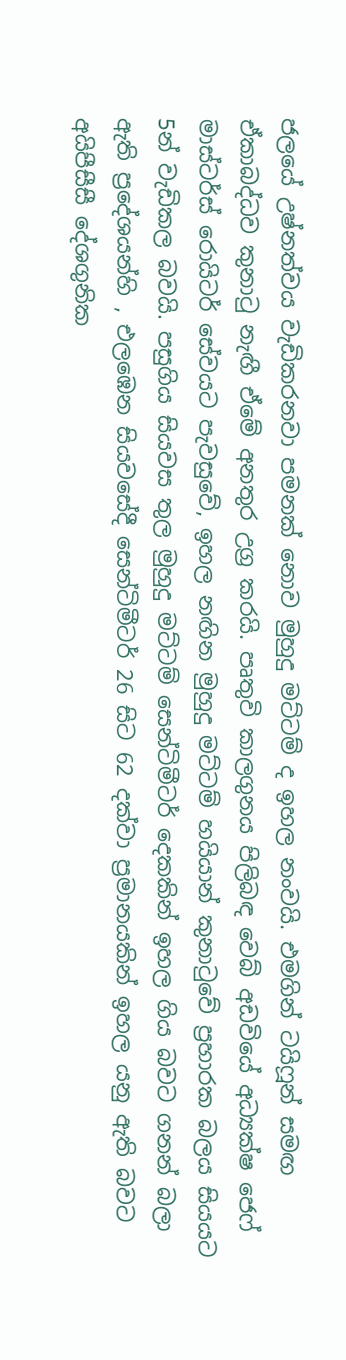ජලයේ උෂ්නත්වය වැඩිකරනවා පමනක් නොව මුහුදු මට්ටම් ද ඉහල නංවයි. එමගින් ටයිෆූන් සමඟ ඒකාබද්ධව කුනාටු නැඟී ඒමේ අනතුර උග්‍ර කරයි. පෘතුවි කාලගුනය පිලිබඳ වෙබ් අඩවියේ අධ්‍යක්ෂ ජෙෆ් මාස්ටර්ස් රොයිටර් සේවයට පැවසුවේ, ඉහල නඟින මුහුදු මට්ටම් හයියාන් කුනාටුවේ ප්‍රහාරක බලය සියයට 5න් වැඩිකල බවයි. පසුගිය සියවස තුල මුහුදු මට්ටම් සෙන්ටිමීටර් දෙකකින් ඉහල ගිය බවට ගනන් බලා ඇති ප්‍රදේශයන්හි , එලඹෙන සියවසේදී සෙන්ටිමීටර් 26 සිට 62 දක්වා ප්‍රමානයකින් ඉහල යනු ඇති බවට අයිපීසීසී දේශගුනික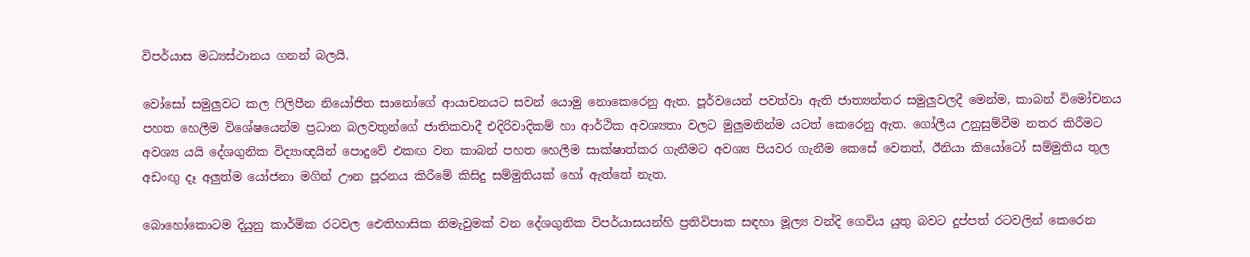විපර්යාස මධ්‍යස්ථානය ගනන් බලයි.

වෝසෝ සමුලුවට කල ෆිලිපීන නියෝජිත සානෝගේ ආයාචනයට සවන් යොමු නොකෙරෙනු ඇත. පූර්වයෙන් පවත්වා ඇති ජාත්‍යන්තර සමුලුවලදී මෙන්ම, කාබන් විමෝචනය පහත හෙලීම විශේෂයෙන්ම ප්‍රධාන බලවතුන්ගේ ජාතිකවාදී එදිරිවාදිකම් හා ආර්ථික අවශ්‍යතා වලට මුලුමනින්ම යටත් කෙරෙනු ඇත. ගෝලීය උනුසුම්වීම නතර කිරීමට අවශ්‍ය යයි දේශගුනික විද්‍යාඥයින් පොදුවේ එකඟ වන කාබන් පහත හෙලීම සාක්ෂාත්කර ගැනීමට අවශ්‍ය පියවර ගැනීම කෙසේ වෙතත්, ඊනියා කියෝටෝ සම්මුතිය තුල අඩංඟු දෑ අලුත්ම යෝජනා මගින් ඌන පූරනය කිරීමේ කිසිදු සම්මුතියක් හෝ ඇත්තේ නැත.

බොහෝකොටම දියුනු කාර්මික රටවල ඓතිහාසික නිමැවුමක් වන දේශගුනික විපර්යාසයන්හි ප්‍රතිවිපාක සඳහා මූල්‍ය වන්දි ගෙවිය යුතු බවට දුප්පත් රටවලින් කෙරෙන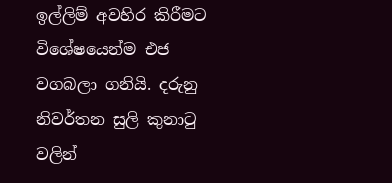ඉල්ලිම් අවහිර කිරීමට විශේෂයෙන්ම එජ වගබලා ගනියි. දරුනු නිවර්තන සුලි කුනාටු වලින්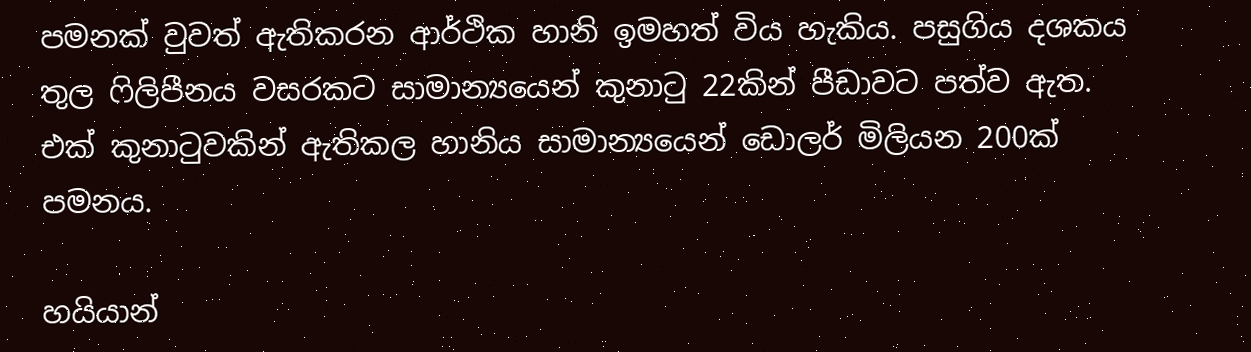පමනක් වුවත් ඇතිකරන ආර්ථික හානි ඉමහත් විය හැකිය. පසුගිය දශකය තුල ෆිලිපීනය වසරකට සාමාන්‍යයෙන් කුනාටු 22කින් පීඩාවට පත්ව ඇත. එක් කුනාටුවකින් ඇතිකල හානිය සාමාන්‍යයෙන් ඩොලර් මිලියන 200ක් පමනය.

හයියාන්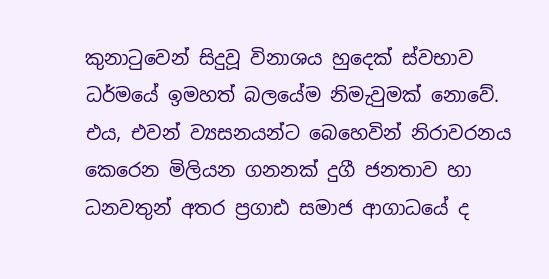කුනාටුවෙන් සිදුවූ විනාශය හුදෙක් ස්වභාව ධර්මයේ ඉමහත් බලයේම නිමැවුමක් නොවේ. එය, එවන් ව්‍යසනයන්ට බෙහෙවින් නිරාවරනය කෙරෙන මිලියන ගනනක් දුගී ජනතාව හා ධනවතුන් අතර ප්‍රගාඪ සමාජ ආගාධයේ ද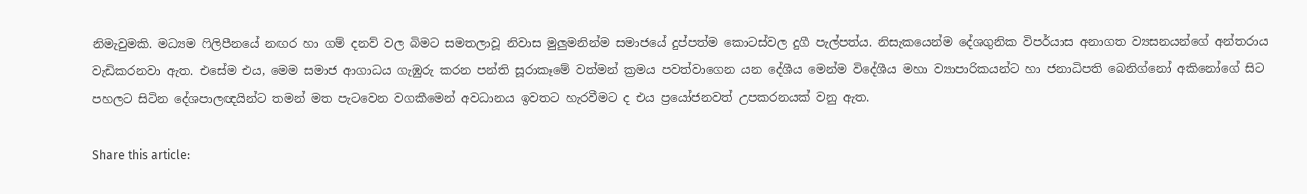නිමැවුමකි. මධ්‍යම ෆිලිපීනයේ නඟර හා ගම් දනව් වල බිමට සමතලාවූ නිවාස මුලුමනින්ම සමාජයේ දුප්පත්ම කොටස්වල දුගී පැල්පත්ය. නිසැකයෙන්ම දේශගුනික විපර්යාස අනාගත ව්‍යසනයන්ගේ අන්තරාය වැඩිකරනවා ඇත. එසේම එය, මෙම සමාජ ආගාධය ගැඹුරු කරන පන්ති සූරාකෑමේ වත්මන් ක්‍රමය පවත්වාගෙන යන දේශීය මෙන්ම විදේශීය මහා ව්‍යාපාරිකයන්ට හා ජනාධිපති බෙනිග්නෝ අකිනෝගේ සිට පහලට සිටින දේශපාලඥයින්ට තමන් මත පැටවෙන වගකීමෙන් අවධානය ඉවතට හැරවීමට ද එය ප්‍රයෝජනවත් උපකරනයක් වනු ඇත.

Share this article: